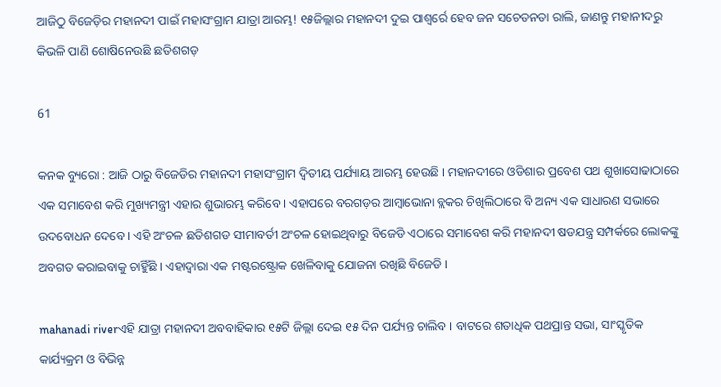ଆଜିଠୁ ବିଜେଡ଼ିର ମହାନଦୀ ପାଇଁ ମହାସଂଗ୍ରାମ ଯାତ୍ରା ଆରମ୍ଭ! ୧୫ଜିଲ୍ଲାର ମହାନଦୀ ଦୁଇ ପାଶ୍ୱର୍ରେ ହେବ ଜନ ସଚେତନତା ରାଲି, ଜାଣନ୍ତୁ ମହାନୀଦରୁ କିଭଳି ପାଣି ଶୋଷିନେଉଛି ଛତିଶଗଡ଼

61

କନକ ବ୍ୟୁରୋ : ଆଜି ଠାରୁ ବିଜେଡିର ମହାନଦୀ ମହାସଂଗ୍ରାମ ଦ୍ୱିତୀୟ ପର୍ଯ୍ୟାୟ ଆରମ୍ଭ ହେଉଛି । ମହାନଦୀରେ ଓଡିଶାର ପ୍ରବେଶ ପଥ ଶୁଖାସୋଢାଠାରେ ଏକ ସମାବେଶ କରି ମୁଖ୍ୟମନ୍ତ୍ରୀ ଏହାର ଶୁଭାରମ୍ଭ କରିବେ । ଏହାପରେ ବରଗଡ଼ର ଆମ୍ବାଭୋନା ବ୍ଲକର ଚିଖିଲିଠାରେ ବି ଅନ୍ୟ ଏକ ସାଧାରଣ ସଭାରେ ଉଦବୋଧନ ଦେବେ । ଏହି ଅଂଚଳ ଛତିଶଗଡ ସୀମାବର୍ତୀ ଅଂଚଳ ହୋଇଥିବାରୁ ବିଜେଡି ଏଠାରେ ସମାବେଶ କରି ମହାନଦୀ ଷଡଯନ୍ତ୍ର ସମ୍ପର୍କରେ ଲୋକଙ୍କୁ ଅବଗତ କରାଇବାକୁ ଚାହିୁଁଛି । ଏହାଦ୍ୱାରା ଏକ ମଷ୍ଟରଷ୍ଟ୍ରୋକ ଖେଳିବାକୁ ଯୋଜନା ରଖିଛି ବିଜେଡି ।

mahanadi riverଏହି ଯାତ୍ରା ମହାନଦୀ ଅବବାହିକାର ୧୫ଟି ଜିଲ୍ଲା ଦେଇ ୧୫ ଦିନ ପର୍ଯ୍ୟନ୍ତ ଚାଲିବ । ବାଟରେ ଶତାଧିକ ପଥପ୍ରାନ୍ତ ସଭା, ସାଂସ୍କୃତିକ କାର୍ଯ୍ୟକ୍ରମ ଓ ବିଭିନ୍ନ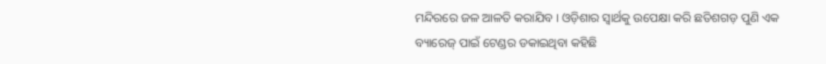ମନ୍ଦିରରେ ଜଳ ଆଳତି କରାଯିବ । ଓଡ଼ିଶାର ସ୍ୱାର୍ଥକୁ ଉପେକ୍ଷା କରି ଛତିଶଗଡ଼ ପୁଣି ଏକ ବ୍ୟାରେଜ୍ ପାଇଁ ଟେଣ୍ଡର ଡକାଇଥିବା କହିଛି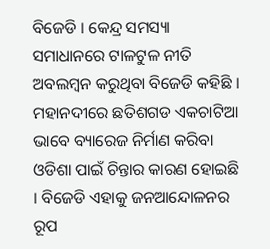ବିଜେଡି । କେନ୍ଦ୍ର ସମସ୍ୟା ସମାଧାନରେ ଟାଳଟୁଳ ନୀତି ଅବଲମ୍ବନ କରୁଥିବା ବିଜେଡି କହିଛି । ମହାନଦୀରେ ଛତିଶଗଡ ଏକଚାଟିଆ ଭାବେ ବ୍ୟାରେଜ ନିର୍ମାଣ କରିବା ଓଡିଶା ପାଇଁ ଚିନ୍ତାର କାରଣ ହୋଇଛି । ବିଜେଡି ଏହାକୁ ଜନଆନ୍ଦୋଳନର ରୂପ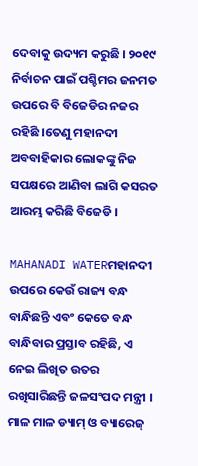ଦେବାକୁ ଉଦ୍ୟମ କରୁଛି । ୨୦୧୯ ନିର୍ବାଚନ ପାଇଁ ପଶ୍ଚିମର ଜନମତ ଉପରେ ବି ବିଜେଡିର ନଜର ରହିଛି ।ତେଣୁ ମହାନଦୀ ଅବବାହିକାର ଲୋକଙ୍କୁ ନିଜ ସପକ୍ଷରେ ଆଣିବା ଲାଗି କସରତ ଆରମ୍ଭ କରିଛି ବିଜେଡି ।

MAHANADI WATERମହାନଦୀ ଉପରେ କେଉଁ ରାଜ୍ୟ ବନ୍ଧ ବାନ୍ଧିଛନ୍ତି ଏବଂ କେତେ ବନ୍ଧ ବାନ୍ଧିବାର ପ୍ରସ୍ତାବ ରହିଛି, ଏ ନେଇ ଲିଖିତ ଉତର ରଖିସାରିଛନ୍ତି ଜଳସଂପଦ ମନ୍ତ୍ରୀ । ମାଳ ମାଳ ଡ୍ୟାମ୍ ଓ ବ୍ୟାରେଜ୍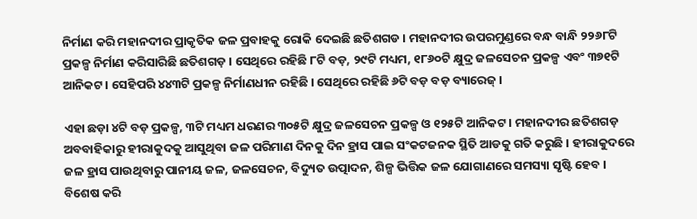ନିର୍ମାଣ କରି ମହାନଦୀର ପ୍ରାକୃତିକ ଜଳ ପ୍ରବାହକୁ ରୋକି ଦେଇଛି ଛତିଶଗଡ । ମହାନଦୀର ଉପରମୁଣ୍ଡରେ ବନ୍ଧ ବାନ୍ଧି ୨୨୬୮ଟି ପ୍ରକଳ୍ପ ନିର୍ମାଣ କରିସାରିଛି ଛତିଶଗଡ଼ । ସେଥିରେ ରହିଛି ୮ଟି ବଡ଼, ୨୯ଟି ମଧ୍ୟମ, ୧୮୬୦ଟି କ୍ଷୁଦ୍ର ଜଳସେଚନ ପ୍ରକଳ୍ପ ଏବଂ ୩୭୧ଟି ଆନିକଟ । ସେହିପରି ୪୪୩ଟି ପ୍ରକଳ୍ପ ନିର୍ମାଣଧୀନ ରହିଛି । ସେଥିରେ ରହିଛି ୬ଟି ବଡ଼ ବଡ଼ ବ୍ୟାରେଜ୍ ।

ଏହା ଛଡ଼ା ୪ଟି ବଡ଼ ପ୍ରକଳ୍ପ, ୩ଟି ମଧ୍ୟମ ଧରଣର ୩୦୫ଟି କ୍ଷୁଦ୍ର ଜଳସେଚନ ପ୍ରକଳ୍ପ ଓ ୧୨୫ଟି ଆନିକଟ । ମହାନଦୀର ଛତିଶଗଡ଼ ଅବବାହିକାରୁ ହୀରାକୁଦକୁ ଆସୁଥିବା ଜଳ ପରିମାଣ ଦିନକୁ ଦିନ ହ୍ରାସ ପାଇ ସଂକଟଜନକ ସ୍ଥିତି ଆଡକୁ ଗତି କରୁଛି । ହୀରାକୁଦରେ ଜଳ ହ୍ରାସ ପାଉଥିବାରୁ ପାନୀୟ ଜଳ, ଜଳସେଚନ, ବିଦ୍ୟୁତ ଉତ୍ପାଦନ, ଶିଳ୍ପ ଭିତ୍ତିକ ଜଳ ଯୋଗାଣରେ ସମସ୍ୟା ସୃଷ୍ଟି ହେବ । ବିଶେଷ କରି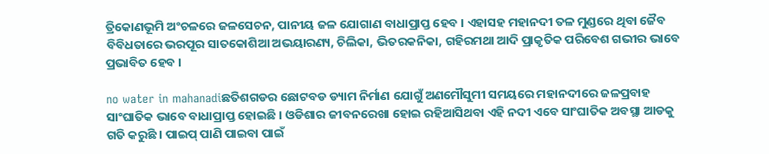ତ୍ରିକୋଣଭୂମି ଅଂଚଳରେ ଜଳସେଚନ, ପାନୀୟ ଜଳ ଯୋଗାଣ ବାଧାପ୍ରାପ୍ତ ହେବ । ଏହାସହ ମହାନଦୀ ତଳ ମୁଣ୍ଡରେ ଥିବା ଜୈବ ବିବିଧତାରେ ଭରପୂର ସାତକୋଶିଆ ଅଭୟାରଣ୍ୟ, ଚିଲିକା, ଭିତରକନିକା, ଗହିରମଥା ଆଦି ପ୍ରାକୃତିକ ପରିବେଶ ଗଭୀର ଭାବେ ପ୍ରଭାବିତ ହେବ ।

no water in mahanadiଛତିଶଗଡର ଛୋଟବଡ ଡ୍ୟାମ ନିର୍ମାଣ ଯୋଗୁଁ ଅଣମୌସୁମୀ ସମୟରେ ମହାନଦୀରେ ଜଳପ୍ରବାହ ସାଂଘାତିକ ଭାବେ ବାଧାପ୍ରାପ୍ତ ହୋଇଛି । ଓଡିଶାର ଜୀବନରେଖା ହୋଇ ରହିଆସିଥବା ଏହି ନଦୀ ଏବେ ସାଂଘାତିକ ଅବସ୍ଥା ଆଡକୁ ଗତି କରୁଛି । ପାଇପ୍ ପାଣି ପାଇବା ପାଇଁ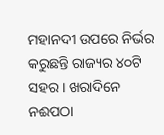ମହାନଦୀ ଉପରେ ନିର୍ଭର କରୁଛନ୍ତି ରାଜ୍ୟର ୪୦ଟି ସହର । ଖରାଦିନେ ନଈପଠା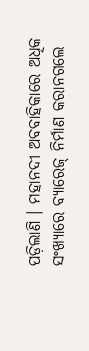ପଡ଼ିଲାଣି । ମହାନଦୀ ଅବବାହିକାରେ ଅଧିକ ସଂଖ୍ୟାରେ ବ୍ୟାରେଜ୍ ନିର୍ମାଣ କରାନଗଲେ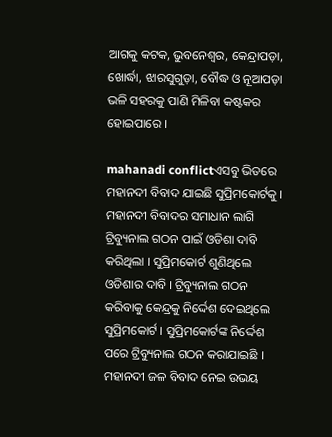ଆଗକୁ କଟକ, ଭୁବନେଶ୍ୱର, କେନ୍ଦ୍ରାପଡ଼ା, ଖୋର୍ଦ୍ଧା, ଝାରସୁଗୁଡ଼ା, ବୌଦ୍ଧ ଓ ନୂଆପଡ଼ା ଭଳି ସହରକୁ ପାଣି ମିଳିବା କଷ୍ଟକର ହୋଇପାରେ ।

mahanadi conflictଏସବୁ ଭିତରେ ମହାନଦୀ ବିବାଦ ଯାଇଛି ସୁପ୍ରିମକୋର୍ଟକୁ । ମହାନଦୀ ବିବାଦର ସମାଧାନ ଲାଗି ଟ୍ରିବ୍ୟୁନାଲ ଗଠନ ପାଇଁ ଓଡିଶା ଦାବି କରିଥିଲା । ସୁପ୍ରିମକୋର୍ଟ ଶୁଣିଥିଲେ ଓଡିଶାର ଦାବି । ଟ୍ରିବ୍ୟୁନାଲ ଗଠନ କରିବାକୁ କେନ୍ଦ୍ରକୁ ନିର୍ଦ୍ଦେଶ ଦେଇଥିଲେ ସୁପ୍ରିମକୋର୍ଟ । ସୁପ୍ରିମକୋର୍ଟଙ୍କ ନିର୍ଦ୍ଦେଶ ପରେ ଟ୍ରିବ୍ୟୁନାଲ ଗଠନ କରାଯାଇଛି । ମହାନଦୀ ଜଳ ବିବାଦ ନେଇ ଉଭୟ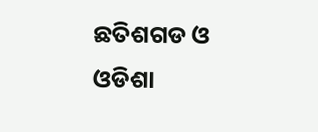ଛତିଶଗଡ ଓ ଓଡିଶା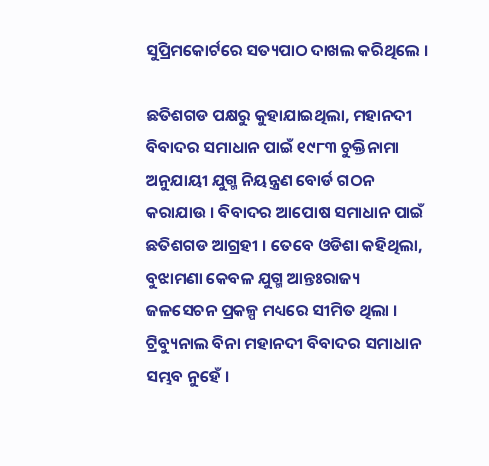ସୁପ୍ରିମକୋର୍ଟରେ ସତ୍ୟପାଠ ଦାଖଲ କରିଥିଲେ ।

ଛତିଶଗଡ ପକ୍ଷରୁ କୁହାଯାଇଥିଲା, ମହାନଦୀ ବିବାଦର ସମାଧାନ ପାଇଁ ୧୯୮୩ ଚୁକ୍ତିନାମା ଅନୁଯାୟୀ ଯୁଗ୍ମ ନିୟନ୍ତ୍ରଣ ବୋର୍ଡ ଗଠନ କରାଯାଉ । ବିବାଦର ଆପୋଷ ସମାଧାନ ପାଇଁ ଛତିଶଗଡ ଆଗ୍ରହୀ । ତେବେ ଓଡିଶା କହିଥିଲା, ବୁଝାମଣା କେବଳ ଯୁଗ୍ମ ଆନ୍ତଃରାଜ୍ୟ ଜଳସେଚନ ପ୍ରକଳ୍ପ ମଧ୍ୟରେ ସୀମିତ ଥିଲା । ଟ୍ରିବ୍ୟୁନାଲ ବିନା ମହାନଦୀ ବିବାଦର ସମାଧାନ ସମ୍ଭବ ନୁହେଁ ।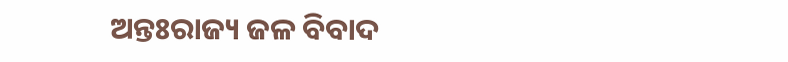ଅନ୍ତଃରାଜ୍ୟ ଜଳ ବିବାଦ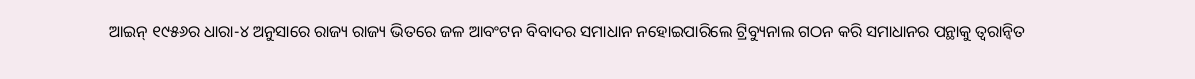ଆଇନ୍ ୧୯୫୬ର ଧାରା-୪ ଅନୁସାରେ ରାଜ୍ୟ ରାଜ୍ୟ ଭିତରେ ଜଳ ଆବଂଟନ ବିବାଦର ସମାଧାନ ନହୋଇପାରିଲେ ଟ୍ରିବ୍ୟୁନାଲ ଗଠନ କରି ସମାଧାନର ପନ୍ଥାକୁ ତ୍ୱରାନ୍ୱିତ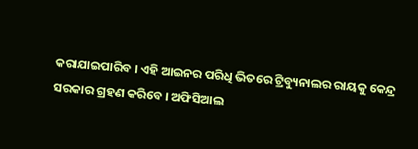କରାଯାଇପାରିବ । ଏହି ଆଇନର ପରିଧି ଭିତରେ ଟ୍ରିବ୍ୟୁନାଲର ରାୟକୁ କେନ୍ଦ୍ର ସରକାର ଗ୍ରହଣ କରିବେ । ଅଫିସିଆଲ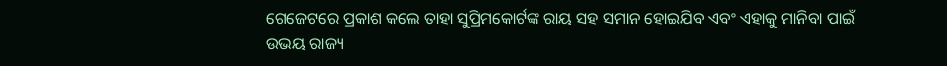ଗେଜେଟରେ ପ୍ରକାଶ କଲେ ତାହା ସୁପ୍ରିମକୋର୍ଟଙ୍କ ରାୟ ସହ ସମାନ ହୋଇଯିବ ଏବଂ ଏହାକୁ ମାନିବା ପାଇଁ ଉଭୟ ରାଜ୍ୟ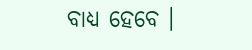ବାଧ୍ୟ ହେବେ ।